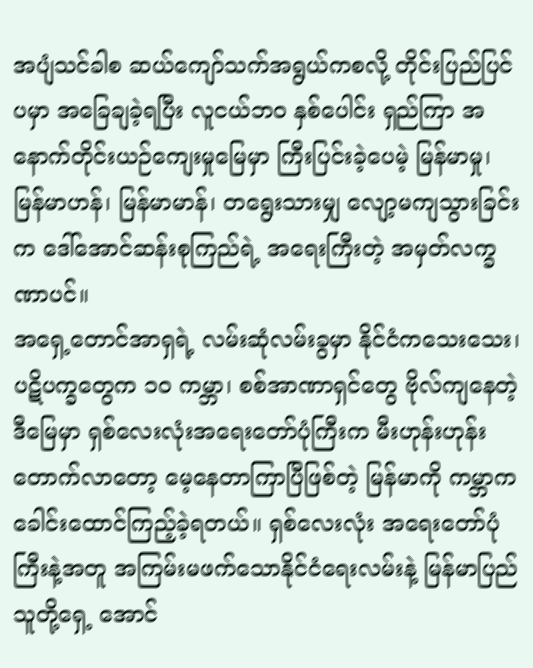အပျံသင်ခါစ ဆယ်ကျော်သက်အရွယ်ကစလို့ တိုင်းပြည်ပြင်ပမှာ အခြေချခဲ့ရပြီး လူငယ်ဘဝ နှစ်ပေါင်း ရှည်ကြာ အနောက်တိုင်းယဉ်ကျေးမှုမြေမှာ ကြီးပြင်းခဲ့ပေမဲ့ မြန်မာမှု၊ မြန်မာဟန်၊ မြန်မာမာန်၊ တရွေးသားမျှ လျော့မကျသွားခြင်းက ဒေါ်အောင်ဆန်းစုကြည်ရဲ့ အရေးကြီးတဲ့ အမှတ်လက္ခဏာပင်။
အရှေ့တောင်အာရှရဲ့ လမ်းဆုံလမ်းခွမှာ နိုင်ငံကသေးသေး၊ ပဋိပက္ခတွေက ၁၀ ကမ္ဘာ၊ စစ်အာဏာရှင်တွေ ဗိုလ်ကျနေတဲ့ ဒီမြေမှာ ရှစ်လေးလုံးအရေးတော်ပုံကြီးက မီးဟုန်းဟုန်း တောက်လာတော့ မေ့နေတာကြာပြီဖြစ်တဲ့ မြန်မာကို ကမ္ဘာက ခေါင်းထောင်ကြည့်ခဲ့ရတယ်။ ရှစ်လေးလုံး အရေးတော်ပုံကြီးနဲ့အတူ အကြမ်းမဖက်သောနိုင်ငံရေးလမ်းနဲ့ မြန်မာပြည်သူတို့ရှေ့ အောင်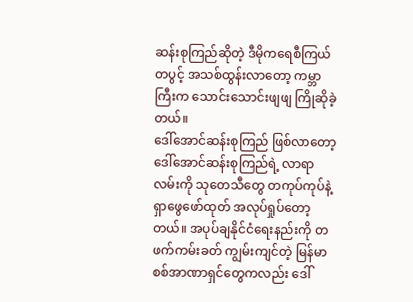ဆန်းစုကြည်ဆိုတဲ့ ဒီမိုကရေစီကြယ်တပွင့် အသစ်ထွန်းလာတော့ ကမ္ဘာကြီးက သောင်းသောင်းဖျဖျ ကြိုဆိုခဲ့တယ်။
ဒေါ်အောင်ဆန်းစုကြည် ဖြစ်လာတော့ ဒေါ်အောင်ဆန်းစုကြည်ရဲ့ လာရာလမ်းကို သုတေသီတွေ တကုပ်ကုပ်နဲ့ ရှာဖွေဖော်ထုတ် အလုပ်ရှုပ်တော့တယ်။ အပုပ်ချနိုင်ငံရေးနည်းကို တဖက်ကမ်းခတ် ကျွမ်းကျင်တဲ့ မြန်မာစစ်အာဏာရှင်တွေကလည်း ဒေါ်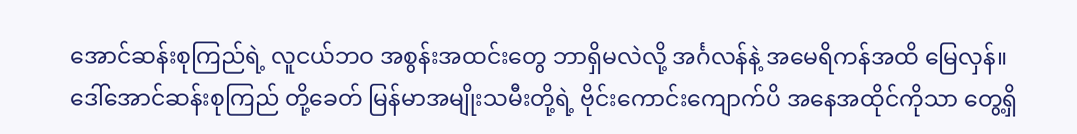အောင်ဆန်းစုကြည်ရဲ့ လူငယ်ဘဝ အစွန်းအထင်းတွေ ဘာရှိမလဲလို့ အင်္ဂလန်နဲ့ အမေရိကန်အထိ မြေလှန်။ ဒေါ်အောင်ဆန်းစုကြည် တို့ခေတ် မြန်မာအမျိုးသမီးတို့ရဲ့ ဗိုင်းကောင်းကျောက်ပိ အနေအထိုင်ကိုသာ တွေ့ရှိ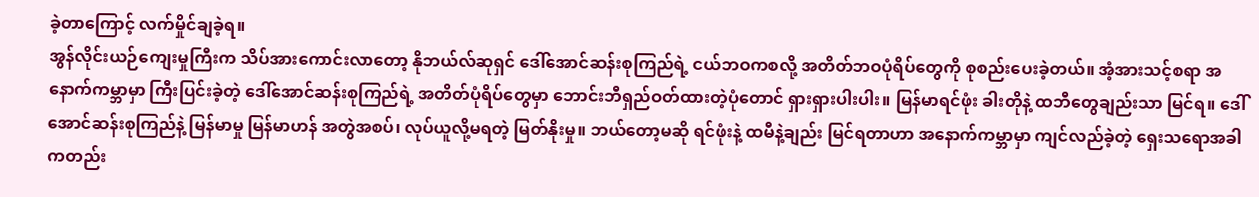ခဲ့တာကြောင့် လက်မှိုင်ချခဲ့ရ။
အွန်လိုင်းယဉ်ကျေးမှုကြီးက သိပ်အားကောင်းလာတော့ နိုဘယ်လ်ဆုရှင် ဒေါ်အောင်ဆန်းစုကြည်ရဲ့ ငယ်ဘဝကစလို့ အတိတ်ဘဝပုံရိပ်တွေကို စုစည်းပေးခဲ့တယ်။ အံ့အားသင့်စရာ အနောက်ကမ္ဘာမှာ ကြီးပြင်းခဲ့တဲ့ ဒေါ်အောင်ဆန်းစုကြည်ရဲ့ အတိတ်ပုံရိပ်တွေမှာ ဘောင်းဘီရှည်ဝတ်ထားတဲ့ပုံတောင် ရှားရှားပါးပါး။ မြန်မာရင်ဖုံး ခါးတိုနဲ့ ထဘီတွေချည်းသာ မြင်ရ။ ဒေါ်အောင်ဆန်းစုကြည်နဲ့ မြန်မာမှု မြန်မာဟန် အတွဲအစပ်၊ လုပ်ယူလို့မရတဲ့ မြတ်နိုးမှု။ ဘယ်တော့မဆို ရင်ဖုံးနဲ့ ထမီနဲ့ချည်း မြင်ရတာဟာ အနောက်ကမ္ဘာမှာ ကျင်လည်ခဲ့တဲ့ ရှေးသရောအခါကတည်း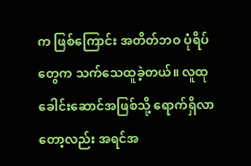က ဖြစ်ကြောင်း အတိတ်ဘဝ ပုံရိပ်တွေက သက်သေထူခဲ့တယ်။ လူထုခေါင်းဆောင်အဖြစ်သို့ ရောက်ရှိလာတော့လည်း အရင်အ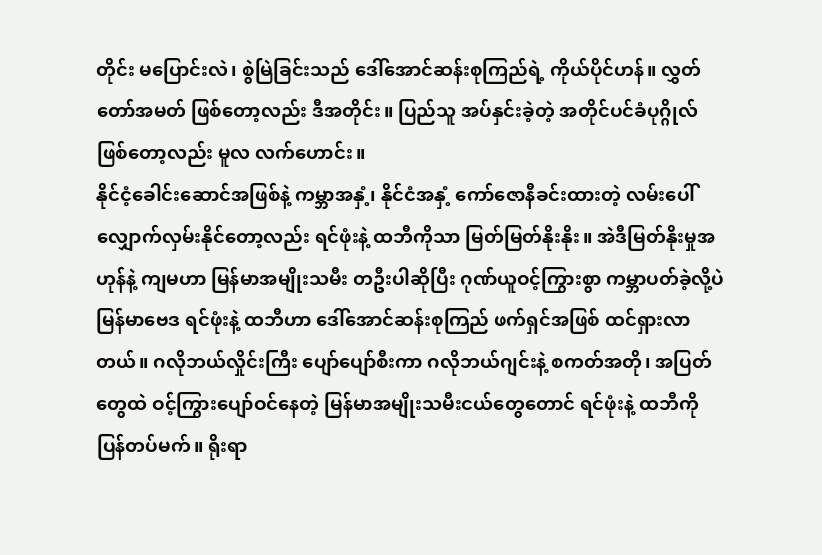တိုင်း မပြောင်းလဲ၊ စွဲမြဲခြင်းသည် ဒေါ်အောင်ဆန်းစုကြည်ရဲ့ ကိုယ်ပိုင်ဟန်။ လွှတ်တော်အမတ် ဖြစ်တော့လည်း ဒီအတိုင်း။ ပြည်သူ အပ်နှင်းခဲ့တဲ့ အတိုင်ပင်ခံပုဂ္ဂိုလ် ဖြစ်တော့လည်း မူလ လက်ဟောင်း။
နိုင်ငံ့ခေါင်းဆောင်အဖြစ်နဲ့ ကမ္ဘာအနှံ့၊ နိုင်ငံအနှံ့ ကော်ဇောနီခင်းထားတဲ့ လမ်းပေါ် လျှောက်လှမ်းနိုင်တော့လည်း ရင်ဖုံးနဲ့ ထဘီကိုသာ မြတ်မြတ်နိုးနိုး။ အဲဒီမြတ်နိုးမှုအဟုန်နဲ့ ကျမဟာ မြန်မာအမျိုးသမီး တဦးပါဆိုပြီး ဂုဏ်ယူဝင့်ကြွားစွာ ကမ္ဘာပတ်ခဲ့လို့ပဲ မြန်မာဗေဒ ရင်ဖုံးနဲ့ ထဘီဟာ ဒေါ်အောင်ဆန်းစုကြည် ဖက်ရှင်အဖြစ် ထင်ရှားလာတယ်။ ဂလိုဘယ်လှိုင်းကြီး ပျော်ပျော်စီးကာ ဂလိုဘယ်ဂျင်းနဲ့ စကတ်အတို၊ အပြတ်တွေထဲ ဝင့်ကြွားပျော်ဝင်နေတဲ့ မြန်မာအမျိုးသမီးငယ်တွေတောင် ရင်ဖုံးနဲ့ ထဘီကို ပြန်တပ်မက်။ ရိုးရာ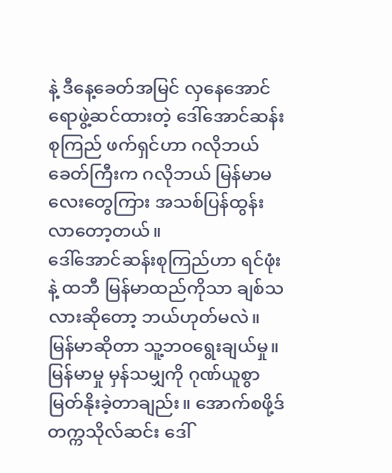နဲ့ ဒီနေ့ခေတ်အမြင် လှနေအောင် ရောဖွဲ့ဆင်ထားတဲ့ ဒေါ်အောင်ဆန်းစုကြည် ဖက်ရှင်ဟာ ဂလိုဘယ်ခေတ်ကြီးက ဂလိုဘယ် မြန်မာမလေးတွေကြား အသစ်ပြန်ထွန်းလာတော့တယ်။
ဒေါ်အောင်ဆန်းစုကြည်ဟာ ရင်ဖုံးနဲ့ ထဘီ မြန်မာထည်ကိုသာ ချစ်သလားဆိုတော့ ဘယ်ဟုတ်မလဲ။ မြန်မာဆိုတာ သူ့ဘဝရွေးချယ်မှု။ မြန်မာမှု မှန်သမျှကို ဂုဏ်ယူစွာ မြတ်နိုးခဲ့တာချည်း။ အောက်စဖို့ဒ်တက္ကသိုလ်ဆင်း ဒေါ်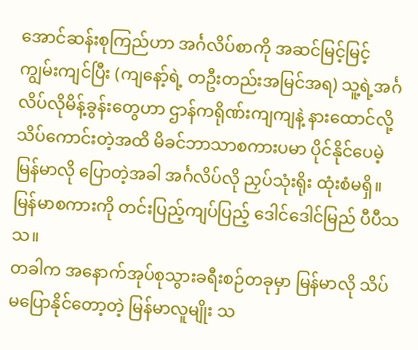အောင်ဆန်းစုကြည်ဟာ အင်္ဂလိပ်စာကို အဆင်မြင့်မြင့် ကျွမ်းကျင်ပြီး (ကျနော့်ရဲ့ တဦးတည်းအမြင်အရ) သူ့ရဲ့အင်္ဂလိပ်လိုမိန့်ခွန်းတွေဟာ ဌာန်ကရိုဏ်းကျကျနဲ့ နားထောင်လို့သိပ်ကောင်းတဲ့အထိ မိခင်ဘာသာစကားပမာ ပိုင်နိုင်ပေမဲ့ မြန်မာလို ပြောတဲ့အခါ အင်္ဂလိပ်လို ညှပ်သုံးရိုး ထုံးစံမရှိ။ မြန်မာစကားကို တင်းပြည့်ကျပ်ပြည့် ဒေါင်ဒေါင်မြည် ပီပီသသ။
တခါက အနောက်အုပ်စုသွားခရီးစဉ်တခုမှာ မြန်မာလို သိပ်မပြောနိုင်တော့တဲ့ မြန်မာလူမျိုး သ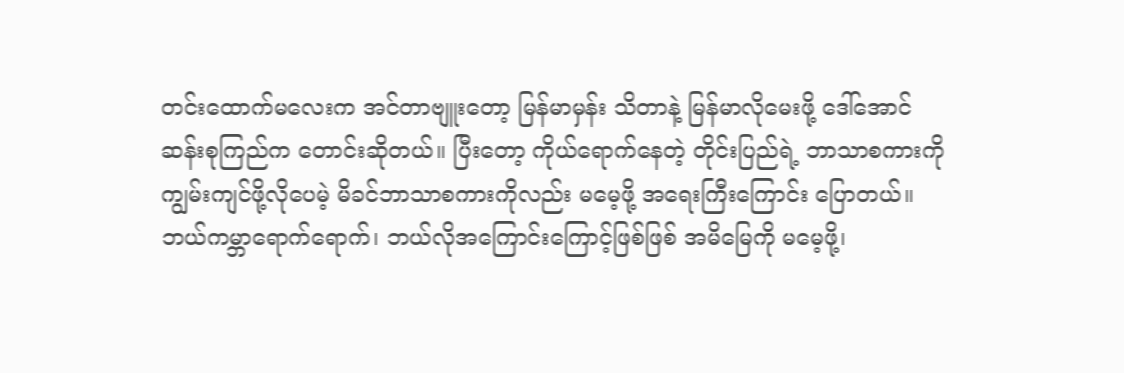တင်းထောက်မလေးက အင်တာဗျူးတော့ မြန်မာမှန်း သိတာနဲ့ မြန်မာလိုမေးဖို့ ဒေါ်အောင်ဆန်းစုကြည်က တောင်းဆိုတယ်။ ပြီးတော့ ကိုယ်ရောက်နေတဲ့ တိုင်းပြည်ရဲ့ ဘာသာစကားကို ကျွမ်းကျင်ဖို့လိုပေမဲ့ မိခင်ဘာသာစကားကိုလည်း မမေ့ဖို့ အရေးကြီးကြောင်း ပြောတယ်။
ဘယ်ကမ္ဘာရောက်ရောက်၊ ဘယ်လိုအကြောင်းကြောင့်ဖြစ်ဖြစ် အမိမြေကို မမေ့ဖို့၊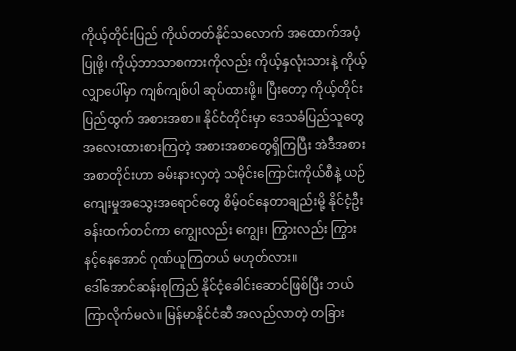ကိုယ့်တိုင်းပြည် ကိုယ်တတ်နိုင်သလောက် အထောက်အပံ့ပြုဖို့၊ ကိုယ့်ဘာသာစကားကိုလည်း ကိုယ့်နှလုံးသားနဲ့ ကိုယ့်လျှာပေါ်မှာ ကျစ်ကျစ်ပါ ဆုပ်ထားဖို့။ ပြီးတော့ ကိုယ့်တိုင်းပြည်ထွက် အစားအစာ။ နိုင်ငံတိုင်းမှာ ဒေသခံပြည်သူတွေ အလေးထားစားကြတဲ့ အစားအစာတွေရှိကြပြီး အဲဒီအစားအစာတိုင်းဟာ ခမ်းနားလှတဲ့ သမိုင်းကြောင်းကိုယ်စီနဲ့ ယဉ်ကျေးမှုအသွေးအရောင်တွေ စိမ့်ဝင်နေတာချည်းမို့ နိုင်ငံ့ဦးခန်းထက်တင်ကာ ကျွေးလည်း ကျွေး၊ ကြွားလည်း ကြွား နင့်နေအောင် ဂုဏ်ယူကြတယ် မဟုတ်လား။
ဒေါ်အောင်ဆန်းစုကြည် နိုင်ငံ့ခေါင်းဆောင်ဖြစ်ပြီး ဘယ်ကြာလိုက်မလဲ။ မြန်မာနိုင်ငံဆီ အလည်လာတဲ့ တခြား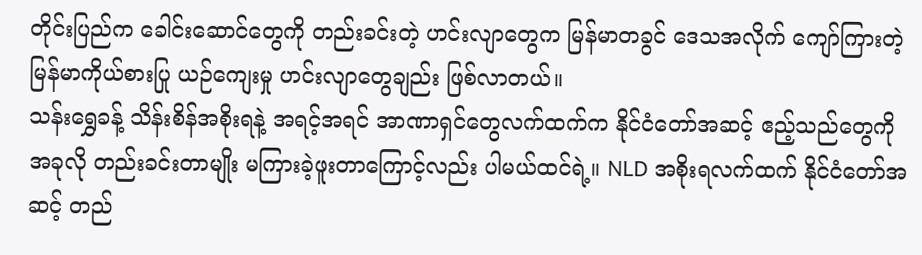တိုင်းပြည်က ခေါင်းဆောင်တွေကို တည်းခင်းတဲ့ ဟင်းလျာတွေက မြန်မာတခွင် ဒေသအလိုက် ကျော်ကြားတဲ့ မြန်မာကိုယ်စားပြု ယဉ်ကျေးမှု ဟင်းလျာတွေချည်း ဖြစ်လာတယ်။
သန်းရွှေခန့် သိန်းစိန်အစိုးရနဲ့ အရင့်အရင် အာဏာရှင်တွေလက်ထက်က နိုင်ငံတော်အဆင့် ဧည့်သည်တွေကို အခုလို တည်းခင်းတာမျိုး မကြားခဲ့ဖူးတာကြောင့်လည်း ပါမယ်ထင်ရဲ့။ NLD အစိုးရလက်ထက် နိုင်ငံတော်အဆင့် တည်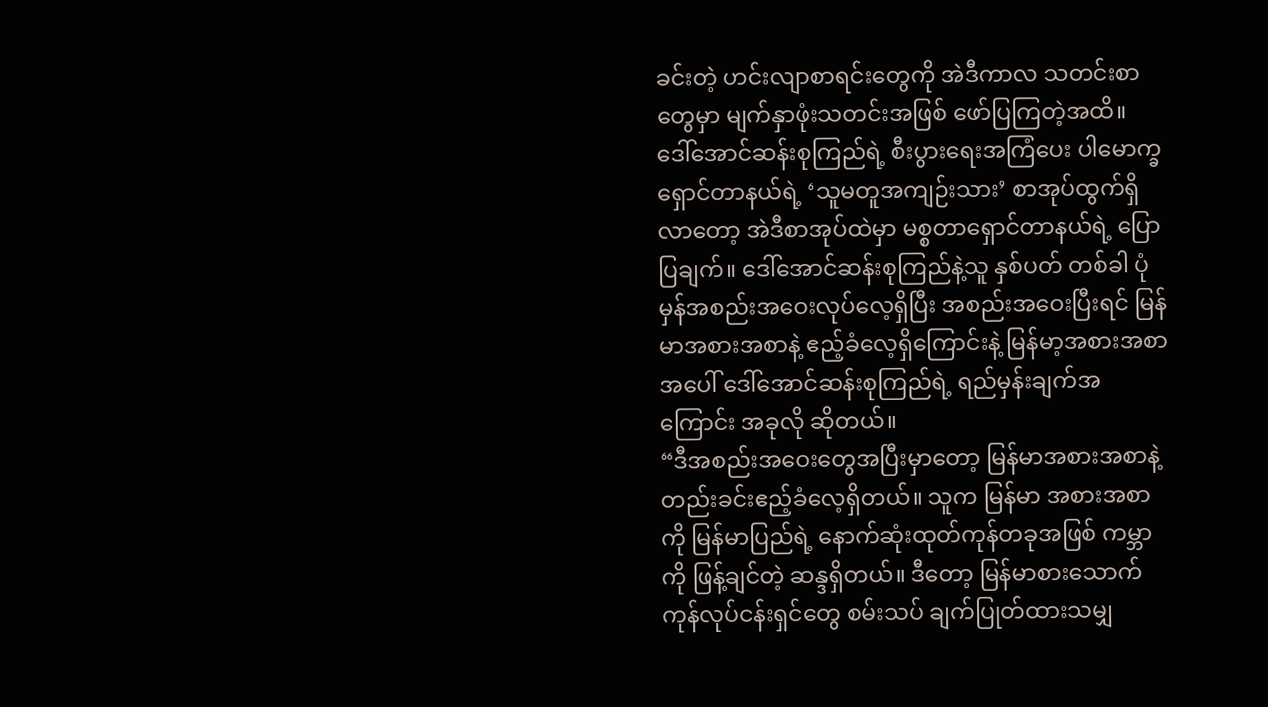ခင်းတဲ့ ဟင်းလျာစာရင်းတွေကို အဲဒီကာလ သတင်းစာတွေမှာ မျက်နှာဖုံးသတင်းအဖြစ် ဖော်ပြကြတဲ့အထိ။
ဒေါ်အောင်ဆန်းစုကြည်ရဲ့ စီးပွားရေးအကြံပေး ပါမောက္ခရှောင်တာနယ်ရဲ့ ‘သူမတူအကျဉ်းသား’ စာအုပ်ထွက်ရှိလာတော့ အဲဒီစာအုပ်ထဲမှာ မစ္စတာရှောင်တာနယ်ရဲ့ ပြောပြချက်။ ဒေါ်အောင်ဆန်းစုကြည်နဲ့သူ နှစ်ပတ် တစ်ခါ ပုံမှန်အစည်းအဝေးလုပ်လေ့ရှိပြီး အစည်းအဝေးပြီးရင် မြန်မာအစားအစာနဲ့ ဧည့်ခံလေ့ရှိကြောင်းနဲ့ မြန်မာ့အစားအစာအပေါ် ဒေါ်အောင်ဆန်းစုကြည်ရဲ့ ရည်မှန်းချက်အကြောင်း အခုလို ဆိုတယ်။
“ဒီအစည်းအဝေးတွေအပြီးမှာတော့ မြန်မာအစားအစာနဲ့ တည်းခင်းဧည့်ခံလေ့ရှိတယ်။ သူက မြန်မာ အစားအစာကို မြန်မာပြည်ရဲ့ နောက်ဆုံးထုတ်ကုန်တခုအဖြစ် ကမ္ဘာကို ဖြန့်ချင်တဲ့ ဆန္ဒရှိတယ်။ ဒီတော့ မြန်မာစားသောက်ကုန်လုပ်ငန်းရှင်တွေ စမ်းသပ် ချက်ပြုတ်ထားသမျှ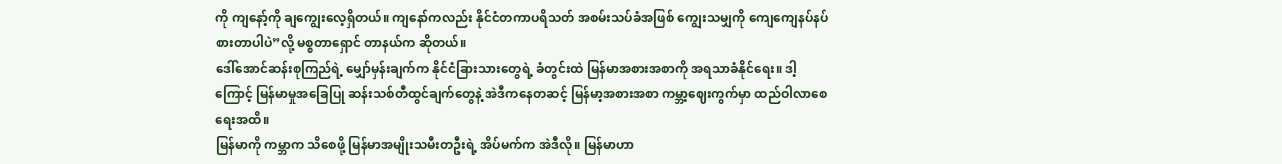ကို ကျနော့်ကို ချကျွေးလေ့ရှိတယ်။ ကျနော်ကလည်း နိုင်ငံတကာပရိသတ် အစမ်းသပ်ခံအဖြစ် ကျွေးသမျှကို ကျေကျေနပ်နပ် စားတာပါပဲ”လို့ မစ္စတာရှောင် တာနယ်က ဆိုတယ်။
ဒေါ်အောင်ဆန်းစုကြည်ရဲ့ မျှော်မှန်းချက်က နိုင်ငံခြားသားတွေရဲ့ ခံတွင်းထဲ မြန်မာအစားအစာကို အရသာခံနိုင်ရေး။ ဒါ့ကြောင့် မြန်မာမှုအခြေပြု ဆန်းသစ်တီထွင်ချက်တွေနဲ့ အဲဒီကနေတဆင့် မြန်မာ့အစားအစာ ကမ္ဘာ့ဈေးကွက်မှာ ထည်ဝါလာစေရေးအထိ။
မြန်မာကို ကမ္ဘာက သိစေဖို့ မြန်မာအမျိုးသမီးတဦးရဲ့ အိပ်မက်က အဲဒီလို။ မြန်မာဟာ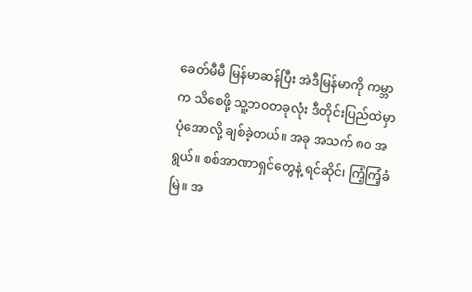ခေတ်မီမီ မြန်မာဆန်ပြီး အဲဒီမြန်မာကို ကမ္ဘာက သိစေဖို့ သူ့ဘဝတခုလုံး ဒီတိုင်းပြည်ထဲမှာ ပုံအောလို့ ချစ်ခဲ့တယ်။ အခု အသက် ၈၀ အရွယ်။ စစ်အာဏာရှင်တွေနဲ့ ရင်ဆိုင်၊ ကြံ့ကြံ့ခံမြဲ။ အ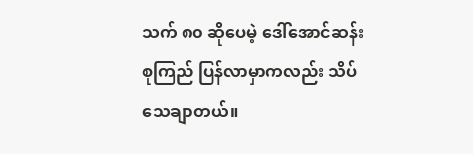သက် ၈၀ ဆိုပေမဲ့ ဒေါ်အောင်ဆန်းစုကြည် ပြန်လာမှာကလည်း သိပ်သေချာတယ်။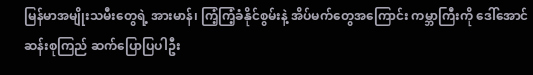မြန်မာအမျိုးသမီးတွေရဲ့ အားမာန်၊ ကြံ့ကြံ့ခံနိုင်စွမ်းနဲ့ အိပ်မက်တွေအကြောင်း ကမ္ဘာကြီးကို ဒေါ်အောင်ဆန်းစုကြည် ဆက်ပြောပြပါဦး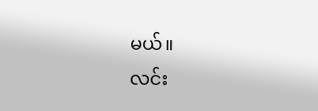မယ်။
လင်း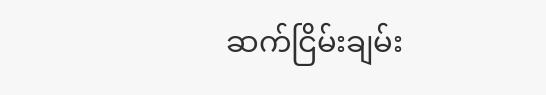ဆက်ငြိမ်းချမ်း